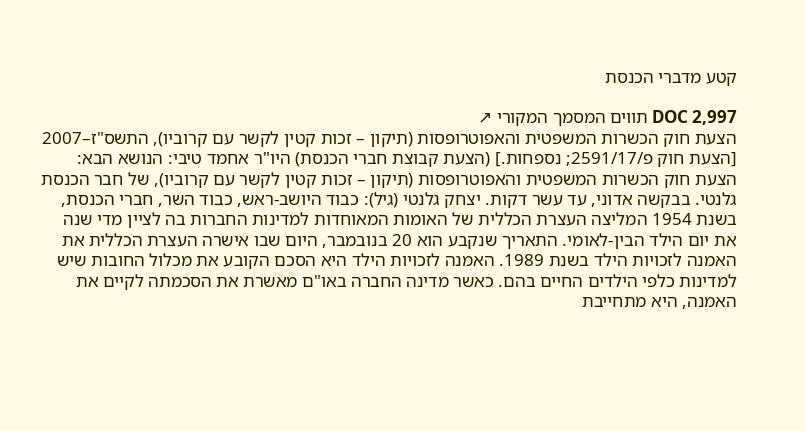קטע מדברי הכנסת

DOC 2,997 תווים המסמך המקורי ↗
הצעת חוק הכשרות המשפטית והאפוטרופסות (תיקון – זכות קטין לקשר עם קרוביו), התשס"ז–2007 [הצעת חוק פ/2591/17; נספחות.] (הצעת קבוצת חברי הכנסת) היו"ר אחמד טיבי: הנושא הבא: הצעת חוק הכשרות המשפטית והאפוטרופסות (תיקון – זכות קטין לקשר עם קרוביו), של חבר הכנסת גלנטי. בבקשה אדוני, עד עשר דקות. יצחק גלנטי (גיל): כבוד היושב-ראש, כבוד השר, חברי הכנסת, בשנת 1954 המליצה העצרת הכללית של האומות המאוחדות למדינות החברות בה לציין מדי שנה את יום הילד הבין-לאומי. התאריך שנקבע הוא 20 בנובמבר, היום שבו אישרה העצרת הכללית את האמנה לזכויות הילד בשנת 1989. האמנה לזכויות הילד היא הסכם הקובע את מכלול החובות שיש למדינות כלפי הילדים החיים בהם. כאשר מדינה החברה באו"ם מאשרת את הסכמתה לקיים את האמנה, היא מתחייבת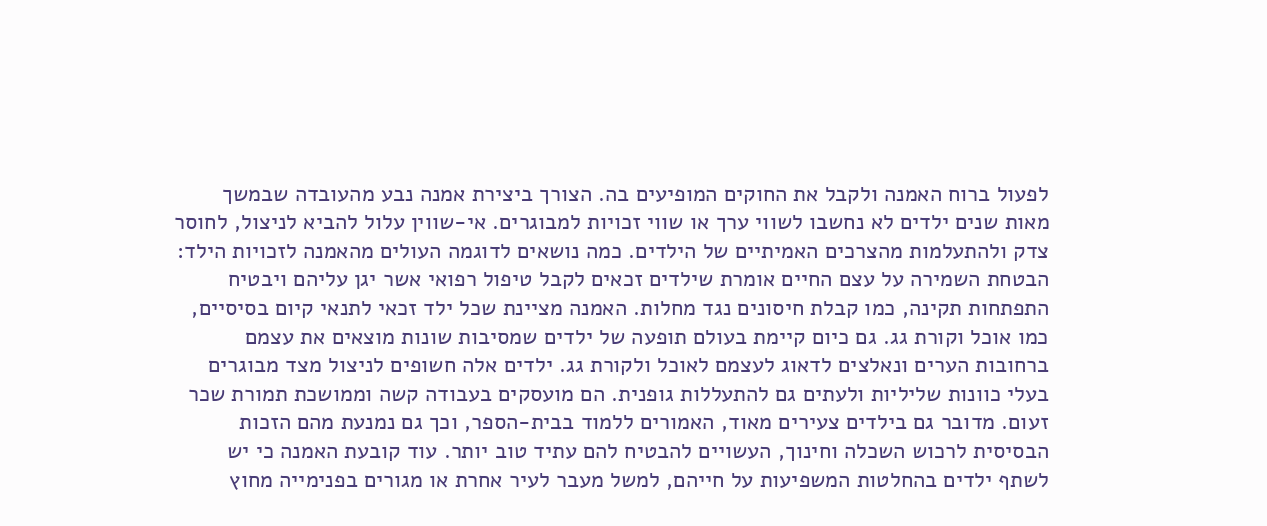לפעול ברוח האמנה ולקבל את החוקים המופיעים בה. הצורך ביצירת אמנה נבע מהעובדה שבמשך מאות שנים ילדים לא נחשבו לשווי ערך או שווי זכויות למבוגרים. אי-שווין עלול להביא לניצול, לחוסר צדק ולהתעלמות מהצרכים האמיתיים של הילדים. כמה נושאים לדוגמה העולים מהאמנה לזכויות הילד: הבטחת השמירה על עצם החיים אומרת שילדים זכאים לקבל טיפול רפואי אשר יגן עליהם ויבטיח התפתחות תקינה, כמו קבלת חיסונים נגד מחלות. האמנה מציינת שכל ילד זכאי לתנאי קיום בסיסיים, כמו אוכל וקורת גג. גם כיום קיימת בעולם תופעה של ילדים שמסיבות שונות מוצאים את עצמם ברחובות הערים ונאלצים לדאוג לעצמם לאוכל ולקורת גג. ילדים אלה חשופים לניצול מצד מבוגרים בעלי כוונות שליליות ולעתים גם להתעללות גופנית. הם מועסקים בעבודה קשה וממושכת תמורת שכר זעום. מדובר גם בילדים צעירים מאוד, האמורים ללמוד בבית-הספר, וכך גם נמנעת מהם הזכות הבסיסית לרכוש השכלה וחינוך, העשויים להבטיח להם עתיד טוב יותר. עוד קובעת האמנה כי יש לשתף ילדים בהחלטות המשפיעות על חייהם, למשל מעבר לעיר אחרת או מגורים בפנימייה מחוץ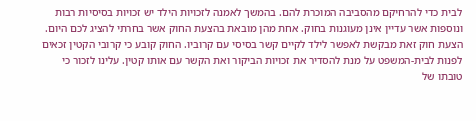לבית כדי להרחיקם מהסביבה המוכרת להם. בהמשך לאמנה לזכויות הילד יש זכויות בסיסיות רבות ונוספות אשר עדיין אינן מעוגנות בחוק. אחת מהן מובאת בהצעת החוק אשר בחרתי להציג לכם היום. הצעת חוק זאת מבקשת לאפשר לילד לקיים קשר בסיסי עם קרוביו. החוק קובע כי קרובי הקטין זכאים לפנות לבית-המשפט על מנת להסדיר את זכויות הביקור ואת הקשר עם אותו קטין. עלינו לזכור כי טובתו של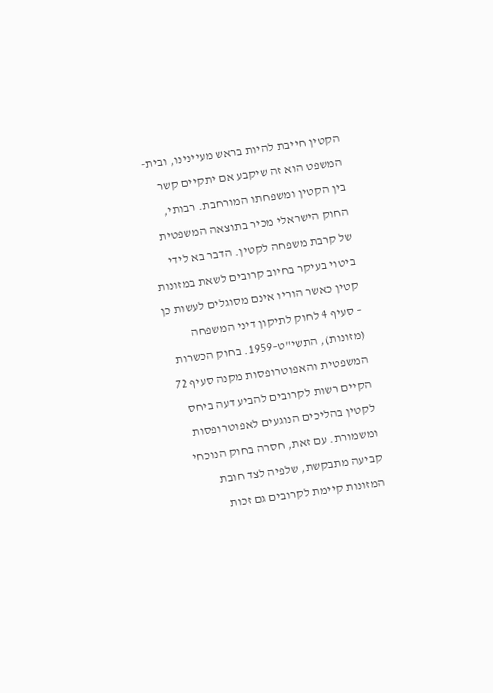הקטין חייבת להיות בראש מעיינינו, ובית-המשפט הוא זה שיקבע אם יתקיים קשר בין הקטין ומשפחתו המורחבת. רבותי, החוק הישראלי מכיר בתוצאה המשפטית של קרבת משפחה לקטין. הדבר בא לידי ביטוי בעיקר בחיוב קרובים לשאת במזונות קטין כאשר הוריו אינם מסוגלים לעשות כן – סעיף 4 לחוק לתיקון דיני המשפחה (מזונות), התשי"ט–1959. בחוק הכשרות המשפטית והאפוטרופסות מקנה סעיף 72 הקיים רשות לקרובים להביע דעה ביחס לקטין בהליכים הנוגעים לאפוטרופסות ומשמורת. עם זאת, חסרה בחוק הנוכחי קביעה מתבקשת, שלפיה לצד חובת המזונות קיימת לקרובים גם זכות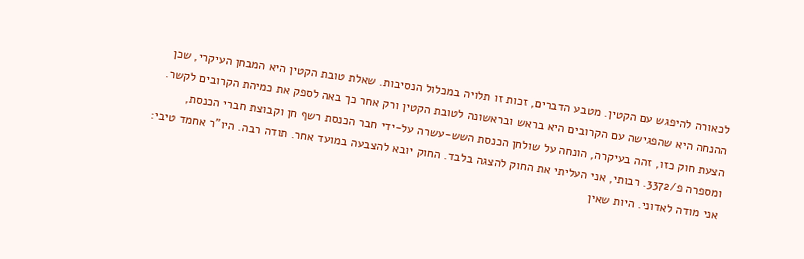לכאורה להיפגש עם הקטין. מטבע הדברים, זכות זו תלויה במכלול הנסיבות. שאלת טובת הקטין היא המבחן העיקרי, שכן ההנחה היא שהפגישה עם הקרובים היא בראש ובראשונה לטובת הקטין ורק אחר כך באה לספק את כמיהת הקרובים לקשר. הצעת חוק כזו, זהה בעיקרה, הונחה על שולחן הכנסת השש-עשרה על-ידי חבר הכנסת רשף חן וקבוצת חברי הכנסת, ומספרה פ/3372. רבותי, אני העליתי את החוק להצגה בלבד. החוק יובא להצבעה במועד אחר. תודה רבה. היו"ר אחמד טיבי: אני מודה לאדוני. היות שאין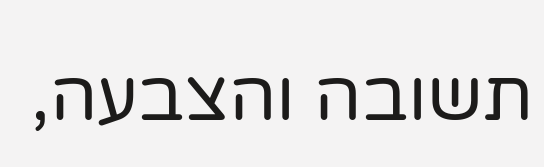תשובה והצבעה,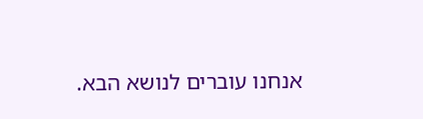אנחנו עוברים לנושא הבא.